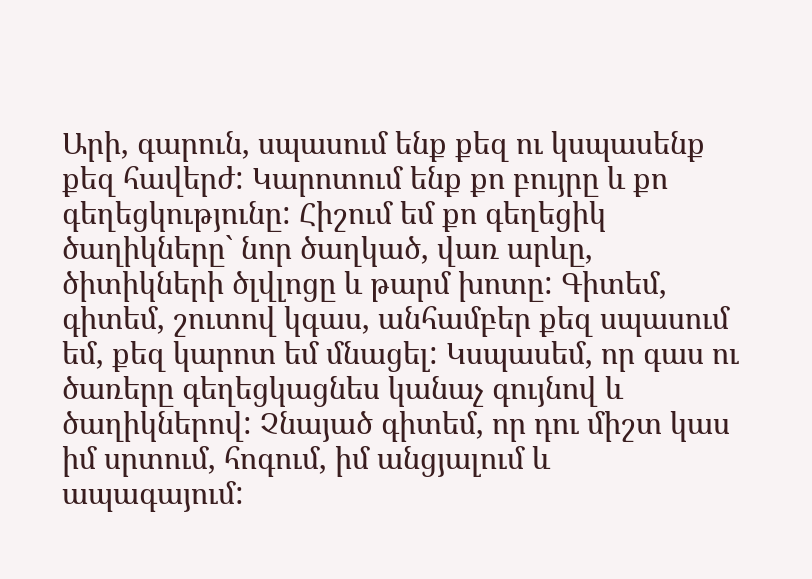Արի, գարուն, սպասում ենք քեզ ու կսպասենք քեզ հավերժ: Կարոտում ենք քո բույրը և քո գեղեցկությունը: Հիշում եմ քո գեղեցիկ ծաղիկները` նոր ծաղկած, վառ արևը, ծիտիկների ծլվլոցը և թարմ խոտը: Գիտեմ, գիտեմ, շուտով կգաս, անհամբեր քեզ սպասում եմ, քեզ կարոտ եմ մնացել: Կսպասեմ, որ գաս ու ծառերը գեղեցկացնես կանաչ գույնով և ծաղիկներով: Չնայած գիտեմ, որ դու միշտ կաս իմ սրտում, հոգում, իմ անցյալում և ապագայում: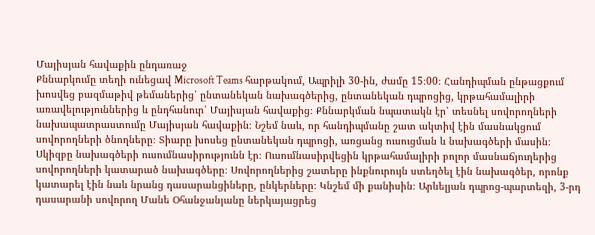Մայիսյան հավաքին ընդառաջ
Քննարկումը տեղի ունեցավ Microsoft Teams հարթակում, Ապրիլի 30-ին, ժամը 15։00։ Հանդիպման ընթացքում խոսվեց բազմաթիվ թեմաներից՝ ընտանեկան նախագծերից, ընտանեկան դպրոցից, կրթահամալիրի առավելություններից և ընդհանուր՝ Մայիսյան հավաքից։ Քննարկման նպատակն էր՝ տեսնել սովորողների նախապատրաստումը Մայիսյան հավաքին։ Նշեմ նաև, որ հանդիպմանը շատ ակտիվ էին մասնակցում սովորողների ծնողները։ Տիարը խոսեց ընտանեկան դպրոցի, առցանց ուսուցման և նախագծերի մասին։ Սկիզբը նախագծերի ուսումնասիրությունն էր։ Ուսումնասիրվեցին կրթահամալիրի բոլոր մասնաճյուղերից սովորողների կատարած նախագծերը։ Սովորողներից շատերը ինքնուրույն ստեղծել էին նախագծեր, որոնք կատարել էին նաև նրանց դասարանցիները, ընկերները։ Կնշեմ մի քանիսին։ Արևելյան դպրոց-պարտեզի, 3-րդ դասարանի սովորող Մանե Օհանջանյանը ներկայացրեց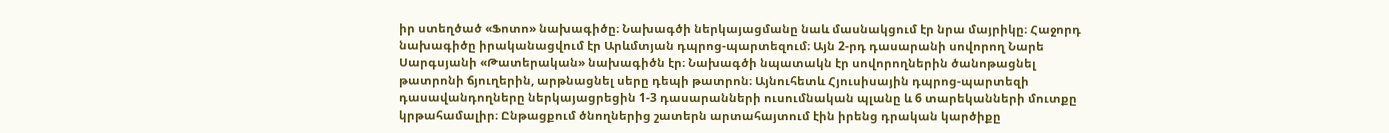իր ստեղծած «Ֆոտո» նախագիծը։ Նախագծի ներկայացմանը նաև մասնակցում էր նրա մայրիկը։ Հաջորդ նախագիծը իրականացվում էր Արևմտյան դպրոց-պարտեզում։ Այն 2-րդ դասարանի սովորող Նարե Սարգսյանի «Թատերական» նախագիծն էր։ Նախագծի նպատակն էր սովորողներին ծանոթացնել թատրոնի ճյուղերին, արթնացնել սերը դեպի թատրոն։ Այնուհետև Հյուսիսային դպրոց-պարտեզի դասավանդողները ներկայացրեցին 1-3 դասարանների ուսումնական պլանը և 6 տարեկանների մուտքը կրթահամալիր։ Ընթացքում ծնողներից շատերն արտահայտում էին իրենց դրական կարծիքը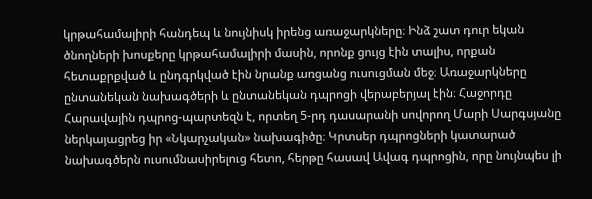կրթահամալիրի հանդեպ և նույնիսկ իրենց առաջարկները։ Ինձ շատ դուր եկան ծնողների խոսքերը կրթահամալիրի մասին, որոնք ցույց էին տալիս, որքան հետաքրքված և ընդգրկված էին նրանք առցանց ուսուցման մեջ։ Առաջարկները ընտանեկան նախագծերի և ընտանեկան դպրոցի վերաբերյալ էին։ Հաջորդը Հարավային դպրոց-պարտեզն է, որտեղ 5-րդ դասարանի սովորող Մարի Սարգսյանը ներկայացրեց իր «Նկարչական» նախագիծը։ Կրտսեր դպրոցների կատարած նախագծերն ուսումնասիրելուց հետո, հերթը հասավ Ավագ դպրոցին, որը նույնպես լի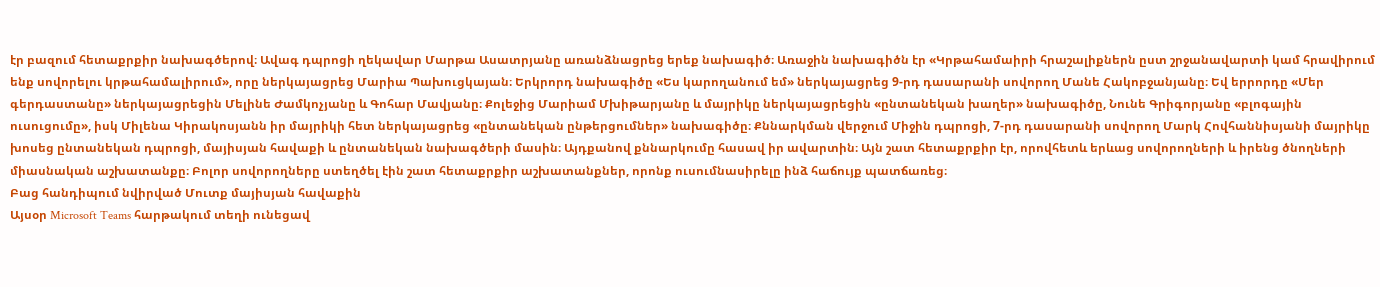էր բազում հետաքրքիր նախագծերով։ Ավագ դպրոցի ղեկավար Մարթա Ասատրյանը առանձնացրեց երեք նախագիծ։ Առաջին նախագիծն էր «Կրթահամաիրի հրաշալիքներն ըստ շրջանավարտի կամ հրավիրում ենք սովորելու կրթահամալիրում», որը ներկայացրեց Մարիա Պախուցկայան։ Երկրորդ նախագիծը «Ես կարողանում եմ» ներկայացրեց 9-րդ դասարանի սովորող Մանե Հակոբջանյանը։ Եվ երրորդը «Մեր գերդաստանը» ներկայացրեցին Մելինե Ժամկոչյանը և Գոհար Մավյանը։ Քոլեջից Մարիամ Մխիթարյանը և մայրիկը ներկայացրեցին «ընտանեկան խաղեր» նախագիծը, Նունե Գրիգորյանը «բլոգային ուսուցումը», իսկ Միլենա Կիրակոսյանն իր մայրիկի հետ ներկայացրեց «ընտանեկան ընթերցումներ» նախագիծը։ Քննարկման վերջում Միջին դպրոցի, 7-րդ դասարանի սովորող Մարկ Հովհաննիսյանի մայրիկը խոսեց ընտանեկան դպրոցի, մայիսյան հավաքի և ընտանեկան նախագծերի մասին։ Այդքանով քննարկումը հասավ իր ավարտին։ Այն շատ հետաքրքիր էր, որովհետև երևաց սովորողների և իրենց ծնողների միասնական աշխատանքը։ Բոլոր սովորողները ստեղծել էին շատ հետաքրքիր աշխատանքներ, որոնք ուսումնասիրելը ինձ հաճույք պատճառեց։
Բաց հանդիպում նվիրված Մուտք մայիսյան հավաքին
Այսօր Microsoft Teams հարթակում տեղի ունեցավ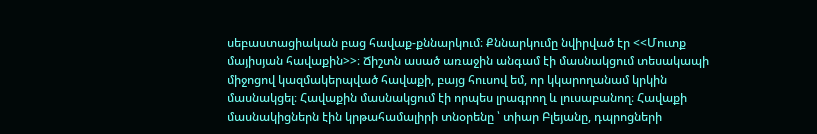սեբաստացիական բաց հավաք-քննարկում։ Քննարկումը նվիրված էր <<Մուտք մայիսյան հավաքին>>։ Ճիշտն ասած առաջին անգամ էի մասնակցում տեսակապի միջոցով կազմակերպված հավաքի, բայց հուսով եմ, որ կկարողանամ կրկին մասնակցել։ Հավաքին մասնակցում էի որպես լրագրող և լուսաբանող։ Հավաքի մասնակիցներն էին կրթահամալիրի տնօրենը ՝ տիար Բլեյանը, դպրոցների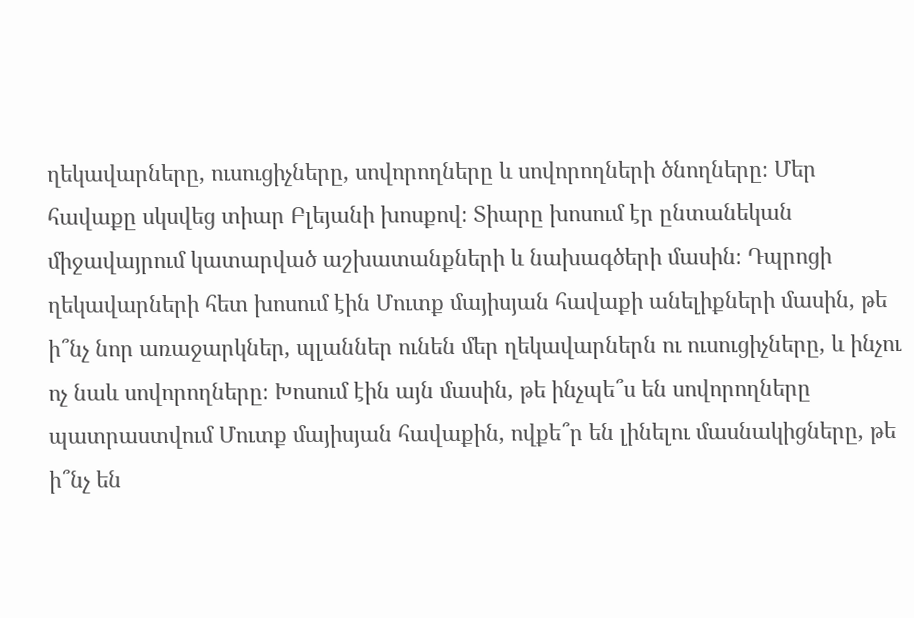ղեկավարները, ուսուցիչները, սովորողները և սովորողների ծնողները։ Մեր հավաքը սկսվեց տիար Բլեյանի խոսքով։ Տիարը խոսում էր ընտանեկան միջավայրում կատարված աշխատանքների և նախագծերի մասին։ Դպրոցի ղեկավարների հետ խոսում էին Մուտք մայիսյան հավաքի անելիքների մասին, թե ի՞նչ նոր առաջարկներ, պլաններ ունեն մեր ղեկավարներն ու ուսուցիչները, և ինչու ոչ նաև սովորողները։ Խոսում էին այն մասին, թե ինչպե՞ս են սովորողները պատրաստվում Մուտք մայիսյան հավաքին, ովքե՞ր են լինելու մասնակիցները, թե ի՞նչ են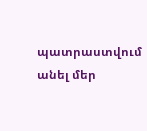պատրաստվում անել մեր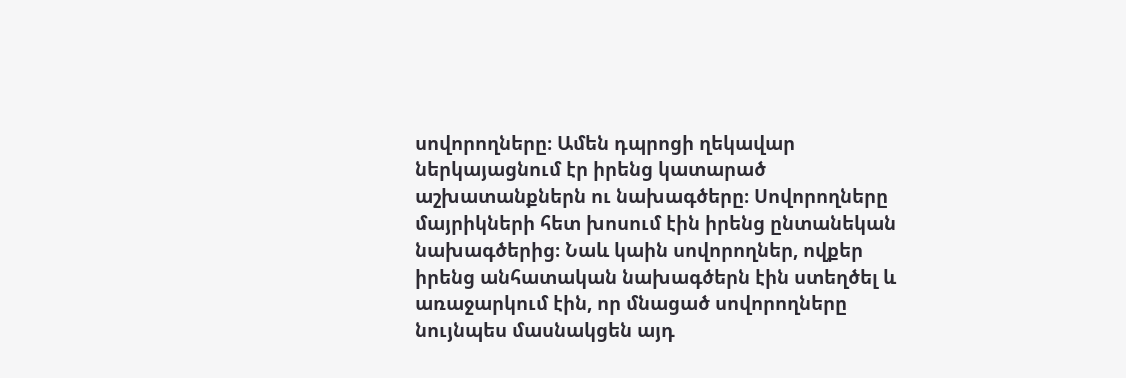սովորողները։ Ամեն դպրոցի ղեկավար ներկայացնում էր իրենց կատարած աշխատանքներն ու նախագծերը։ Սովորողները մայրիկների հետ խոսում էին իրենց ընտանեկան նախագծերից։ Նաև կաին սովորողներ, ովքեր իրենց անհատական նախագծերն էին ստեղծել և առաջարկում էին, որ մնացած սովորողները նույնպես մասնակցեն այդ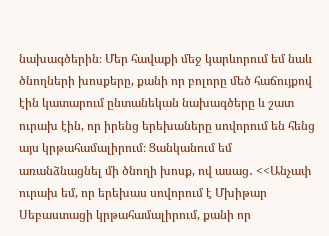նախագծերին։ Մեր հավաքի մեջ կարևորում եմ նաև ծնողների խոսքերը, քանի որ բոլորը մեծ հաճույքով էին կատարում ընտանեկան նախագծերը և շատ ուրախ էին, որ իրենց երեխաները սովորում են հենց այս կրթահամալիրում։ Ցանկանում եմ առանձնացնել մի ծնողի խոսք, ով ասաց․ <<Անչափ ուրախ եմ, որ երեխաս սովորում է Մխիթար Սեբաստացի կրթահամալիրում, քանի որ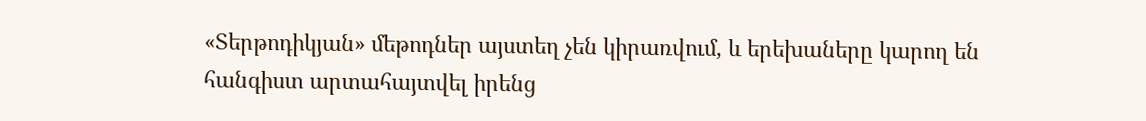«Տերթոդիկյան» մեթոդներ այստեղ չեն կիրառվում, և երեխաները կարող են հանգիստ արտահայտվել իրենց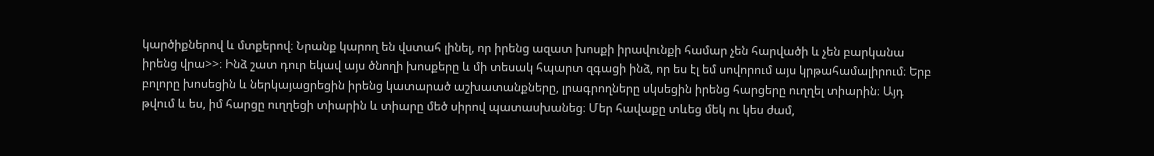կարծիքներով և մտքերով։ Նրանք կարող են վստահ լինել, որ իրենց ազատ խոսքի իրավունքի համար չեն հարվածի և չեն բարկանա իրենց վրա>>։ Ինձ շատ դուր եկավ այս ծնողի խոսքերը և մի տեսակ հպարտ զգացի ինձ, որ ես էլ եմ սովորում այս կրթահամալիրում։ Երբ բոլորը խոսեցին և ներկայացրեցին իրենց կատարած աշխատանքները, լրագրողները սկսեցին իրենց հարցերը ուղղել տիարին։ Այդ թվում և ես, իմ հարցը ուղղեցի տիարին և տիարը մեծ սիրով պատասխանեց։ Մեր հավաքը տևեց մեկ ու կես ժամ,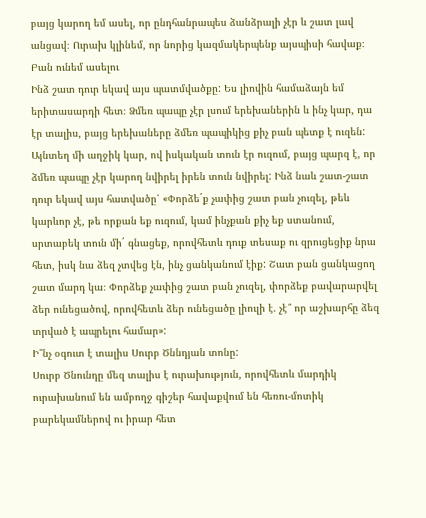բայց կարող եմ ասել, որ ընդհանրապես ձանձրալի չէր և շատ լավ անցավ։ Ուրախ կլինեմ, որ նորից կազմակերպենք այսպիսի հավաք։
Բան ունեմ ասելու
Ինձ շատ դուր եկավ այս պատմվածքը: Ես լիովին համաձայն եմ երիտասարդի հետ։ Ձմեռ պապը չէր լսում երեխաներին և ինչ կար, դա էր տալիս, բայց երեխաները ձմեռ պապիկից քիչ բան պետք է ուզեն: Այնտեղ մի աղջիկ կար, ով իսկական տուն էր ուզում, բայց պարզ է, որ ձմեռ պապը չէր կարող նվիրել իրեն տուն նվիրել: Ինձ նաև շատ-շատ դուր եկավ այս հատվածը՝ «Փորձե´ք չափից շատ բան չուզել, թեև կարևոր չէ, թե որքան եք ուզում, կամ ինչքան քիչ եք ստանում, սրտաբեկ տուն մի´ գնացեք, որովհետև դուք տեսաք ու զրուցեցիք նրա հետ, իսկ նա ձեզ չտվեց էն, ինչ ցանկանում էիք: Շատ բան ցանկացող շատ մարդ կա։ Փորձեք չափից շատ բան չուզել, փորձեք բավարարվել ձեր ունեցածով, որովհետև ձեր ունեցածը լիուլի է. չէ՞ որ աշխարհը ձեզ տրված է ապրելու համար»:
Ի՞նչ օգուտ է տալիս Սուրբ Ծննդյան տոնը:
Սուրբ Ծնունդը մեզ տալիս է ուրախություն, որովհետև մարդիկ ուրախանում են ամբողջ գիշեր հավաքվում են հեռու-մոտիկ բարեկամներով ու իրար հետ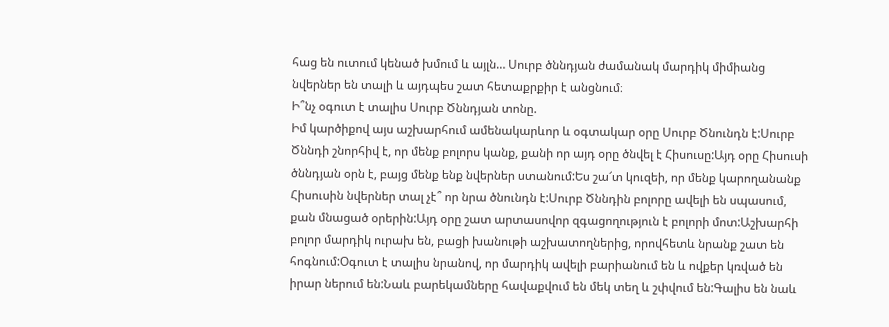հաց են ուտում կենած խմում և այլն… Սուրբ ծննդյան ժամանակ մարդիկ միմիանց նվերներ են տալի և այդպես շատ հետաքրքիր է անցնում։
Ի՞նչ օգուտ է տալիս Սուրբ Ծննդյան տոնը.
Իմ կարծիքով այս աշխարհում ամենակարևոր և օգտակար օրը Սուրբ Ծնունդն է:Սուրբ Ծննդի շնորհիվ է, որ մենք բոլորս կանք, քանի որ այդ օրը ծնվել է Հիսուսը:Այդ օրը Հիսուսի ծննդյան օրն է, բայց մենք ենք նվերներ ստանում:Ես շա՜տ կուզեի, որ մենք կարողանանք Հիսուսին նվերներ տալ չէ՞ որ նրա ծնունդն է:Սուրբ Ծննդին բոլորը ավելի են սպասում, քան մնացած օրերին:Այդ օրը շատ արտասովոր զգացողություն է բոլորի մոտ:Աշխարհի բոլոր մարդիկ ուրախ են, բացի խանութի աշխատողներից, որովհետև նրանք շատ են հոգնում:Օգուտ է տալիս նրանով, որ մարդիկ ավելի բարիանում են և ովքեր կռված են իրար ներում են:Նաև բարեկամները հավաքվում են մեկ տեղ և շփվում են:Գալիս են նաև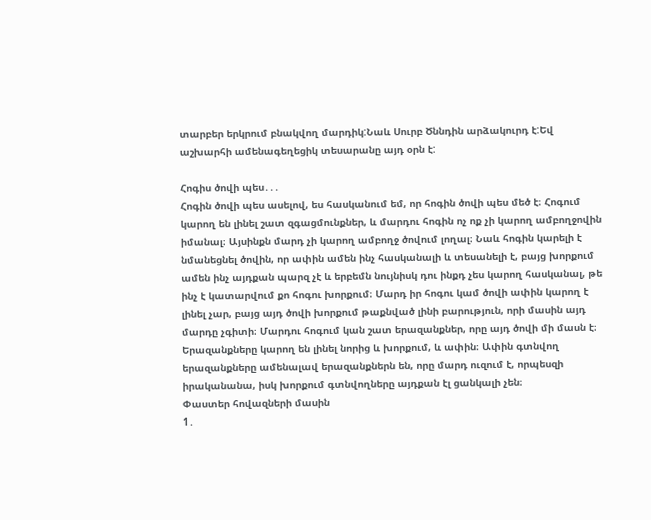տարբեր երկրում բնակվող մարդիկ:Նաև Սուրբ Ծննդին արձակուրդ է:Եվ աշխարհի ամենագեղեցիկ տեսարանը այդ օրն է:

Հոգիս ծովի պես․․․
Հոգին ծովի պես ասելով, ես հասկանում եմ, որ հոգին ծովի պես մեծ է։ Հոգում կարող են լինել շատ զգացմունքներ, և մարդու հոգին ոչ ոք չի կարող ամբողջովին իմանալ։ Այսինքն մարդ չի կարող ամբողջ ծովում լողալ։ Նաև հոգին կարելի է նմանեցնել ծովին, որ ափին ամեն ինչ հասկանալի և տեսանելի է, բայց խորքում ամեն ինչ այդքան պարզ չէ և երբեմն նույնիսկ դու ինքդ չես կարող հասկանալ, թե ինչ է կատարվում քո հոգու խորքում։ Մարդ իր հոգու կամ ծովի ափին կարող է լինել չար, բայց այդ ծովի խորքում թաքնված լինի բարություն, որի մասին այդ մարդը չգիտի։ Մարդու հոգում կան շատ երազանքներ, որը այդ ծովի մի մասն է։ Երազանքները կարող են լինել նորից և խորքում, և ափին։ Ափին գտնվող երազանքները ամենալավ երազանքներն են, որը մարդ ուզում է, որպեսզի իրականանա, իսկ խորքում գտնվողները այդքան էլ ցանկալի չեն։
Փաստեր հովազների մասին
1․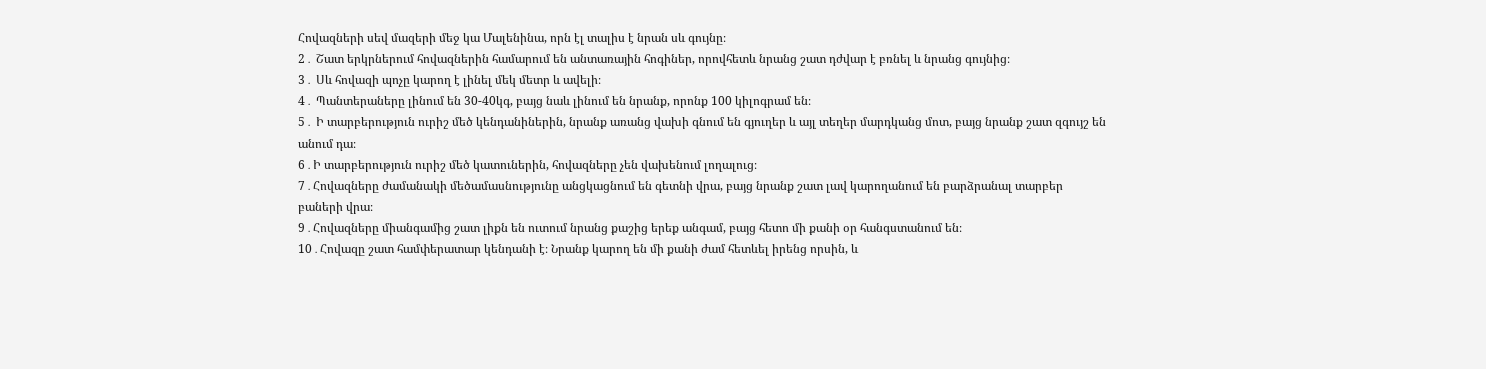Հովազների սեվ մազերի մեջ կա Մալենինա, որն էլ տալիս է նրան սև գույնը։
2․ Շատ երկրներում հովազներին համարում են անտառային հոգիներ, որովհետև նրանց շատ դժվար է բռնել և նրանց գույնից։
3․ Սև հովազի պոչը կարող է լինել մեկ մետր և ավելի։
4․ Պանտերաները լինում են 30-40կգ, բայց նաև լինում են նրանք, որոնք 100 կիլոգրամ են։
5․ Ի տարբերություն ուրիշ մեծ կենդանիներին, նրանք առանց վախի գնում են գյուղեր և այլ տեղեր մարդկանց մոտ, բայց նրանք շատ զգույշ են անում դա։
6․Ի տարբերություն ուրիշ մեծ կատուներին, հովազները չեն վախենում լողալուց։
7․Հովազները ժամանակի մեծամասնությունը անցկացնում են գետնի վրա, բայց նրանք շատ լավ կարողանում են բարձրանալ տարբեր բաների վրա։
9․Հովազները միանգամից շատ լիքն են ուտում նրանց քաշից երեք անգամ, բայց հետո մի քանի օր հանգստանում են։
10․Հովազը շատ համփերատար կենդանի է։ Նրանք կարող են մի քանի ժամ հետևել իրենց որսին, և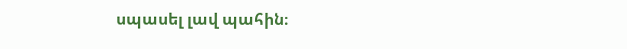սպասել լավ պահին։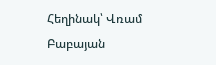Հեղինակ՝ Վռամ Բաբայան